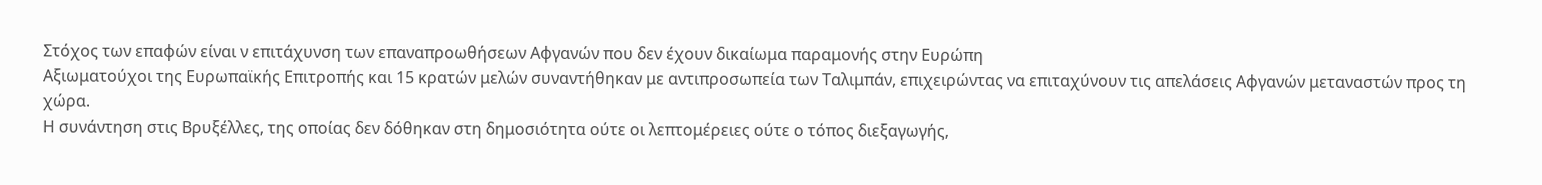Στόχος των επαφών είναι ν επιτάχυνση των επαναπροωθήσεων Αφγανών που δεν έχουν δικαίωμα παραμονής στην Ευρώπη
Αξιωματούχοι της Ευρωπαϊκής Επιτροπής και 15 κρατών μελών συναντήθηκαν με αντιπροσωπεία των Ταλιμπάν, επιχειρώντας να επιταχύνουν τις απελάσεις Αφγανών μεταναστών προς τη χώρα.
Η συνάντηση στις Βρυξέλλες, της οποίας δεν δόθηκαν στη δημοσιότητα ούτε οι λεπτομέρειες ούτε ο τόπος διεξαγωγής,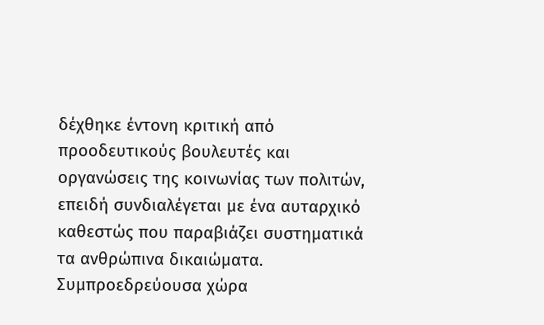δέχθηκε έντονη κριτική από προοδευτικούς βουλευτές και οργανώσεις της κοινωνίας των πολιτών, επειδή συνδιαλέγεται με ένα αυταρχικό καθεστώς που παραβιάζει συστηματικά τα ανθρώπινα δικαιώματα.
Συμπροεδρεύουσα χώρα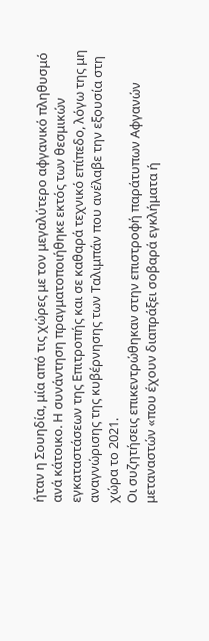ήταν η Σουηδία, μία από τις χώρες με τον μεγαλύτερο αφγανικό πληθυσμό ανά κάτοικο. Η συνάντηση πραγματοποιήθηκε εκτός των θεσμικών εγκαταστάσεων της Επιτροπής και σε καθαρά τεχνικό επίπεδο, λόγω της μη αναγνώρισης της κυβέρνησης των Ταλιμπάν που ανέλαβε την εξουσία στη χώρα το 2021.
Οι συζητήσεις επικεντρώθηκαν στην επιστροφή παράτυπων Αφγανών μεταναστών «που έχουν διαπράξει σοβαρά εγκλήματα ή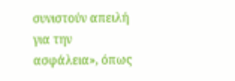συνιστούν απειλή για την ασφάλεια», όπως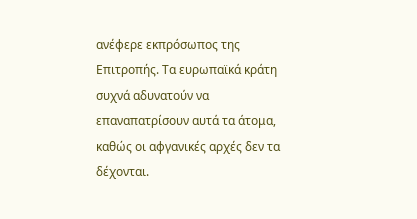ανέφερε εκπρόσωπος της Επιτροπής. Τα ευρωπαϊκά κράτη συχνά αδυνατούν να επαναπατρίσουν αυτά τα άτομα, καθώς οι αφγανικές αρχές δεν τα δέχονται.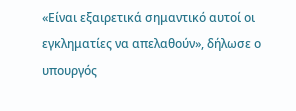«Είναι εξαιρετικά σημαντικό αυτοί οι εγκληματίες να απελαθούν», δήλωσε ο υπουργός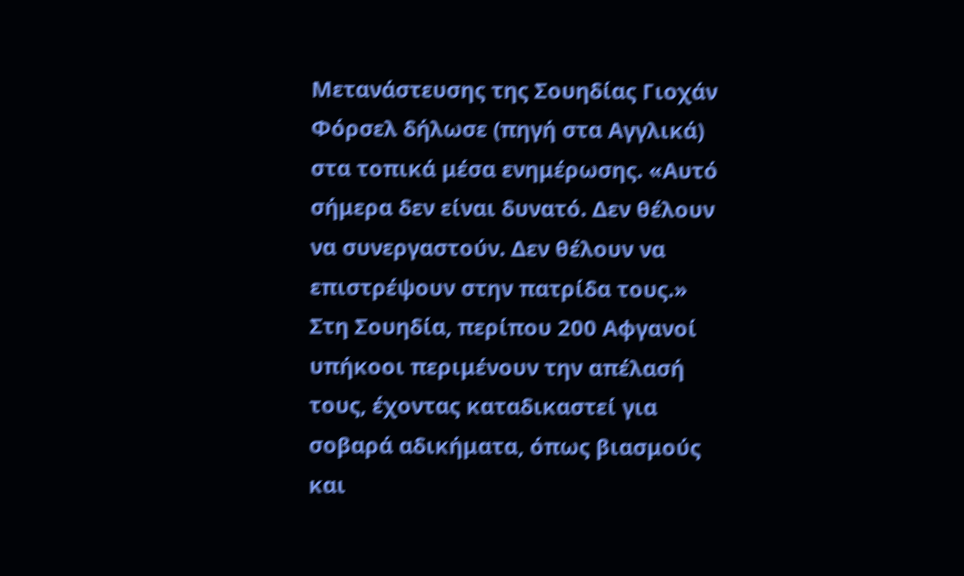Μετανάστευσης της Σουηδίας Γιοχάν Φόρσελ δήλωσε (πηγή στα Αγγλικά) στα τοπικά μέσα ενημέρωσης. «Αυτό σήμερα δεν είναι δυνατό. Δεν θέλουν να συνεργαστούν. Δεν θέλουν να επιστρέψουν στην πατρίδα τους.»
Στη Σουηδία, περίπου 200 Αφγανοί υπήκοοι περιμένουν την απέλασή τους, έχοντας καταδικαστεί για σοβαρά αδικήματα, όπως βιασμούς και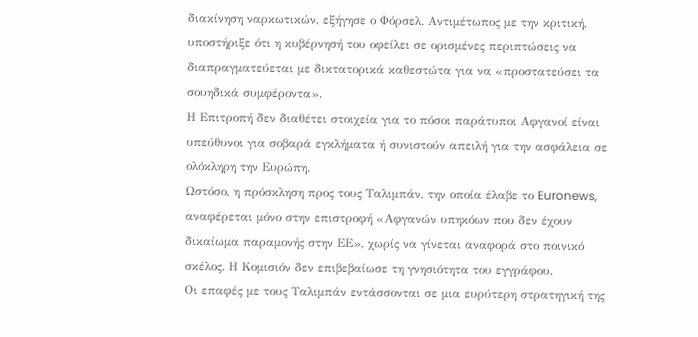διακίνηση ναρκωτικών, εξήγησε ο Φόρσελ. Αντιμέτωπος με την κριτική, υποστήριξε ότι η κυβέρνησή του οφείλει σε ορισμένες περιπτώσεις να διαπραγματεύεται με δικτατορικά καθεστώτα για να «προστατεύσει τα σουηδικά συμφέροντα».
Η Επιτροπή δεν διαθέτει στοιχεία για το πόσοι παράτυποι Αφγανοί είναι υπεύθυνοι για σοβαρά εγκλήματα ή συνιστούν απειλή για την ασφάλεια σε ολόκληρη την Ευρώπη.
Ωστόσο, η πρόσκληση προς τους Ταλιμπάν, την οποία έλαβε το Euronews, αναφέρεται μόνο στην επιστροφή «Αφγανών υπηκόων που δεν έχουν δικαίωμα παραμονής στην ΕΕ», χωρίς να γίνεται αναφορά στο ποινικό σκέλος. Η Κομισιόν δεν επιβεβαίωσε τη γνησιότητα του εγγράφου.
Οι επαφές με τους Ταλιμπάν εντάσσονται σε μια ευρύτερη στρατηγική της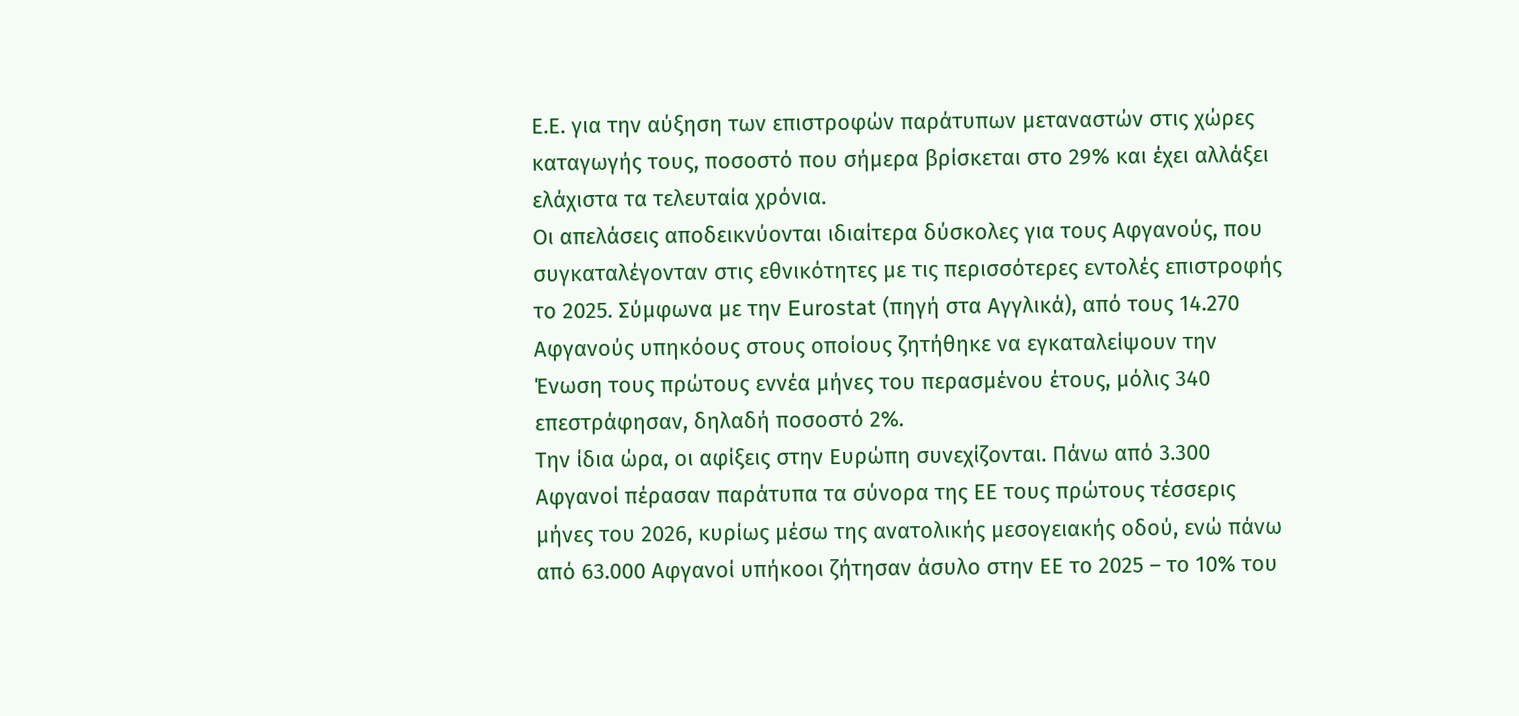Ε.Ε. για την αύξηση των επιστροφών παράτυπων μεταναστών στις χώρες καταγωγής τους, ποσοστό που σήμερα βρίσκεται στο 29% και έχει αλλάξει ελάχιστα τα τελευταία χρόνια.
Οι απελάσεις αποδεικνύονται ιδιαίτερα δύσκολες για τους Αφγανούς, που συγκαταλέγονταν στις εθνικότητες με τις περισσότερες εντολές επιστροφής το 2025. Σύμφωνα με την Eurostat (πηγή στα Αγγλικά), από τους 14.270 Αφγανούς υπηκόους στους οποίους ζητήθηκε να εγκαταλείψουν την Ένωση τους πρώτους εννέα μήνες του περασμένου έτους, μόλις 340 επεστράφησαν, δηλαδή ποσοστό 2%.
Την ίδια ώρα, οι αφίξεις στην Ευρώπη συνεχίζονται. Πάνω από 3.300 Αφγανοί πέρασαν παράτυπα τα σύνορα της ΕΕ τους πρώτους τέσσερις μήνες του 2026, κυρίως μέσω της ανατολικής μεσογειακής οδού, ενώ πάνω από 63.000 Αφγανοί υπήκοοι ζήτησαν άσυλο στην ΕΕ το 2025 – το 10% του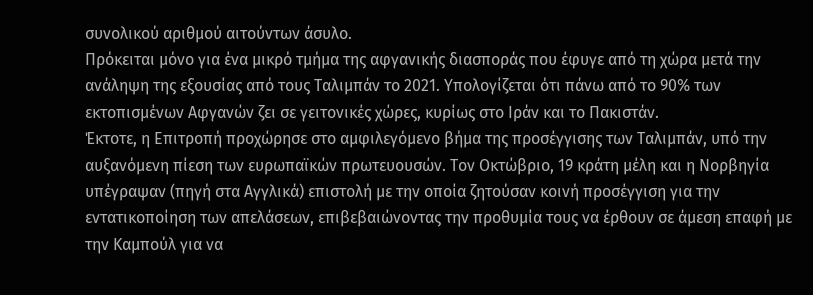συνολικού αριθμού αιτούντων άσυλο.
Πρόκειται μόνο για ένα μικρό τμήμα της αφγανικής διασποράς που έφυγε από τη χώρα μετά την ανάληψη της εξουσίας από τους Ταλιμπάν το 2021. Υπολογίζεται ότι πάνω από το 90% των εκτοπισμένων Αφγανών ζει σε γειτονικές χώρες, κυρίως στο Ιράν και το Πακιστάν.
Έκτοτε, η Επιτροπή προχώρησε στο αμφιλεγόμενο βήμα της προσέγγισης των Ταλιμπάν, υπό την αυξανόμενη πίεση των ευρωπαϊκών πρωτευουσών. Τον Οκτώβριο, 19 κράτη μέλη και η Νορβηγία υπέγραψαν (πηγή στα Αγγλικά) επιστολή με την οποία ζητούσαν κοινή προσέγγιση για την εντατικοποίηση των απελάσεων, επιβεβαιώνοντας την προθυμία τους να έρθουν σε άμεση επαφή με την Καμπούλ για να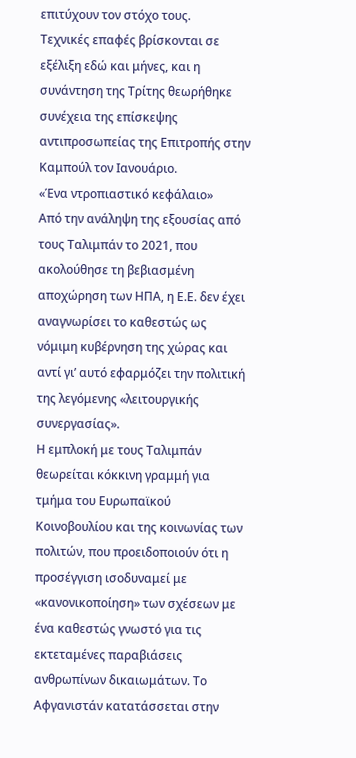επιτύχουν τον στόχο τους.
Τεχνικές επαφές βρίσκονται σε εξέλιξη εδώ και μήνες, και η συνάντηση της Τρίτης θεωρήθηκε συνέχεια της επίσκεψης αντιπροσωπείας της Επιτροπής στην Καμπούλ τον Ιανουάριο.
«Ένα ντροπιαστικό κεφάλαιο»
Από την ανάληψη της εξουσίας από τους Ταλιμπάν το 2021, που ακολούθησε τη βεβιασμένη αποχώρηση των ΗΠΑ, η Ε.Ε. δεν έχει αναγνωρίσει το καθεστώς ως νόμιμη κυβέρνηση της χώρας και αντί γι’ αυτό εφαρμόζει την πολιτική της λεγόμενης «λειτουργικής συνεργασίας».
Η εμπλοκή με τους Ταλιμπάν θεωρείται κόκκινη γραμμή για τμήμα του Ευρωπαϊκού Κοινοβουλίου και της κοινωνίας των πολιτών, που προειδοποιούν ότι η προσέγγιση ισοδυναμεί με «κανονικοποίηση» των σχέσεων με ένα καθεστώς γνωστό για τις εκτεταμένες παραβιάσεις ανθρωπίνων δικαιωμάτων. Το Αφγανιστάν κατατάσσεται στην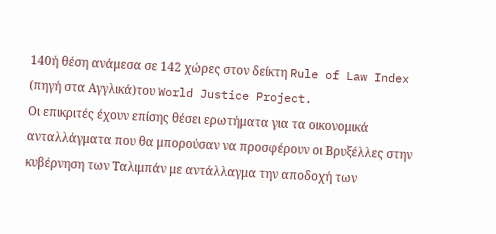140ή θέση ανάμεσα σε 142 χώρες στον δείκτη Rule of Law Index (πηγή στα Αγγλικά)του World Justice Project.
Οι επικριτές έχουν επίσης θέσει ερωτήματα για τα οικονομικά ανταλλάγματα που θα μπορούσαν να προσφέρουν οι Βρυξέλλες στην κυβέρνηση των Ταλιμπάν με αντάλλαγμα την αποδοχή των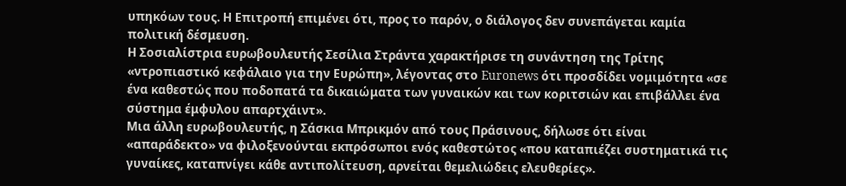υπηκόων τους. Η Επιτροπή επιμένει ότι, προς το παρόν, ο διάλογος δεν συνεπάγεται καμία πολιτική δέσμευση.
Η Σοσιαλίστρια ευρωβουλευτής Σεσίλια Στράντα χαρακτήρισε τη συνάντηση της Τρίτης «ντροπιαστικό κεφάλαιο για την Ευρώπη», λέγοντας στο Euronews ότι προσδίδει νομιμότητα «σε ένα καθεστώς που ποδοπατά τα δικαιώματα των γυναικών και των κοριτσιών και επιβάλλει ένα σύστημα έμφυλου απαρτχάιντ».
Μια άλλη ευρωβουλευτής, η Σάσκια Μπρικμόν από τους Πράσινους, δήλωσε ότι είναι «απαράδεκτο» να φιλοξενούνται εκπρόσωποι ενός καθεστώτος «που καταπιέζει συστηματικά τις γυναίκες, καταπνίγει κάθε αντιπολίτευση, αρνείται θεμελιώδεις ελευθερίες».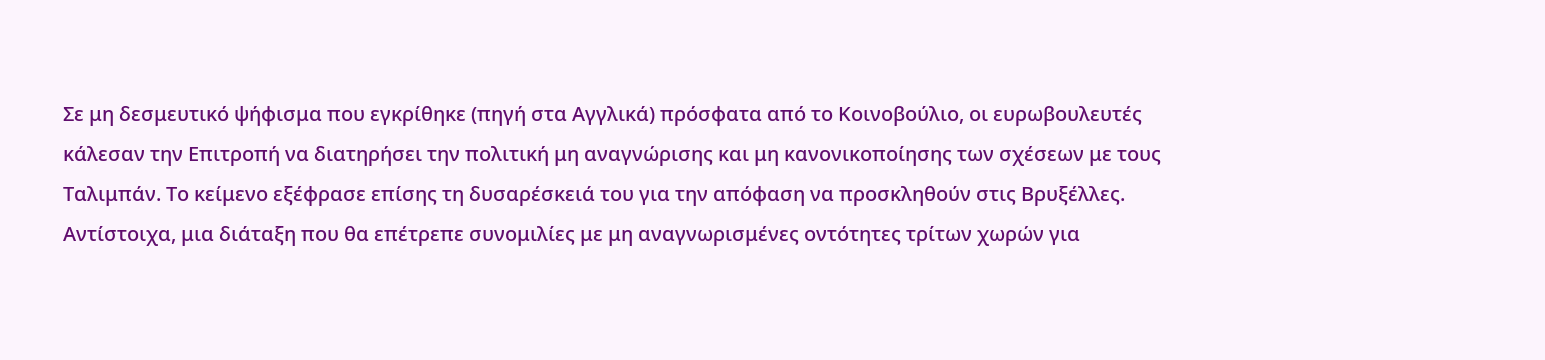Σε μη δεσμευτικό ψήφισμα που εγκρίθηκε (πηγή στα Αγγλικά) πρόσφατα από το Κοινοβούλιο, οι ευρωβουλευτές κάλεσαν την Επιτροπή να διατηρήσει την πολιτική μη αναγνώρισης και μη κανονικοποίησης των σχέσεων με τους Ταλιμπάν. Το κείμενο εξέφρασε επίσης τη δυσαρέσκειά του για την απόφαση να προσκληθούν στις Βρυξέλλες.
Αντίστοιχα, μια διάταξη που θα επέτρεπε συνομιλίες με μη αναγνωρισμένες οντότητες τρίτων χωρών για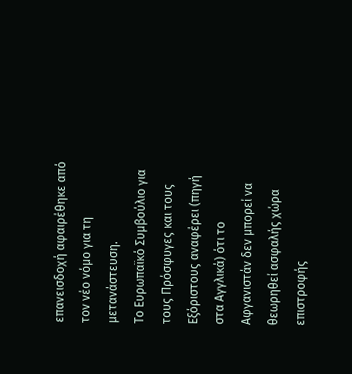επανεισδοχή αφαιρέθηκε από τον νέο νόμο για τη μετανάστευση.
Το Ευρωπαϊκό Συμβούλιο για τους Πρόσφυγες και τους Εξόριστους αναφέρει (πηγή στα Αγγλικά) ότι το Αφγανιστάν δεν μπορεί να θεωρηθεί ασφαλής χώρα επιστροφής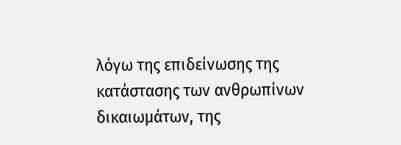λόγω της επιδείνωσης της κατάστασης των ανθρωπίνων δικαιωμάτων, της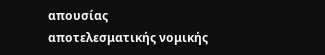απουσίας αποτελεσματικής νομικής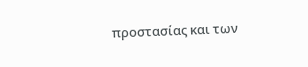προστασίας και των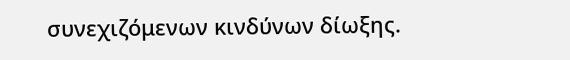συνεχιζόμενων κινδύνων δίωξης.